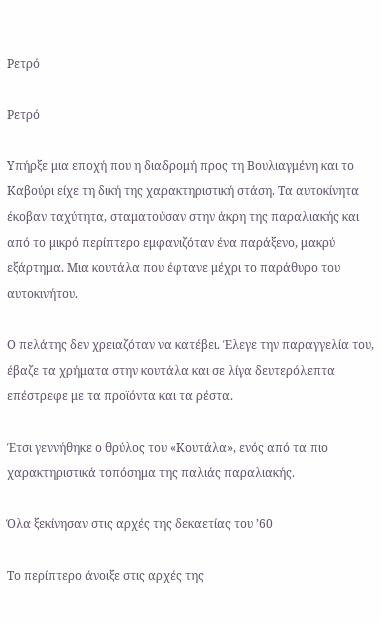Ρετρό

Ρετρό

Υπήρξε μια εποχή που η διαδρομή προς τη Βουλιαγμένη και το Καβούρι είχε τη δική της χαρακτηριστική στάση. Τα αυτοκίνητα έκοβαν ταχύτητα, σταματούσαν στην άκρη της παραλιακής και από το μικρό περίπτερο εμφανιζόταν ένα παράξενο, μακρύ εξάρτημα. Μια κουτάλα που έφτανε μέχρι το παράθυρο του αυτοκινήτου.

Ο πελάτης δεν χρειαζόταν να κατέβει. Έλεγε την παραγγελία του, έβαζε τα χρήματα στην κουτάλα και σε λίγα δευτερόλεπτα επέστρεφε με τα προϊόντα και τα ρέστα.

Έτσι γεννήθηκε ο θρύλος του «Κουτάλα», ενός από τα πιο χαρακτηριστικά τοπόσημα της παλιάς παραλιακής.

Όλα ξεκίνησαν στις αρχές της δεκαετίας του ’60

Το περίπτερο άνοιξε στις αρχές της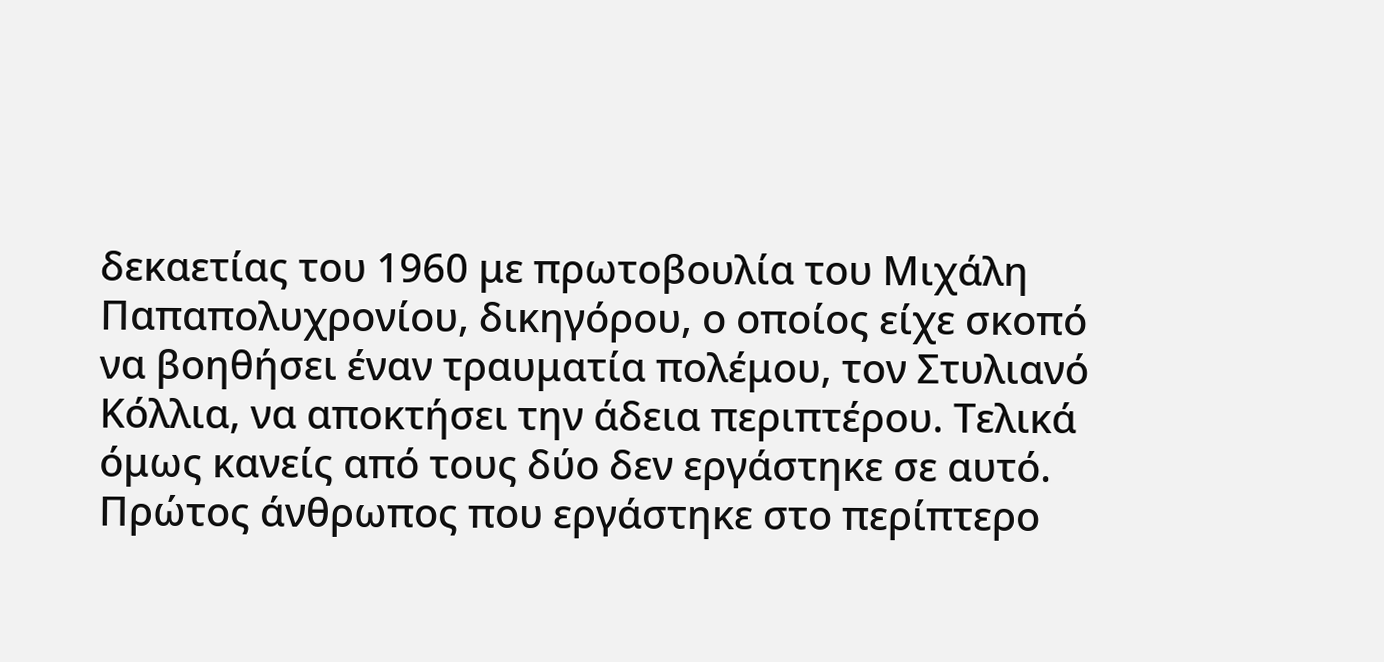δεκαετίας του 1960 με πρωτοβουλία του Μιχάλη Παπαπολυχρονίου, δικηγόρου, ο οποίος είχε σκοπό να βοηθήσει έναν τραυματία πολέμου, τον Στυλιανό Κόλλια, να αποκτήσει την άδεια περιπτέρου. Τελικά όμως κανείς από τους δύο δεν εργάστηκε σε αυτό. Πρώτος άνθρωπος που εργάστηκε στο περίπτερο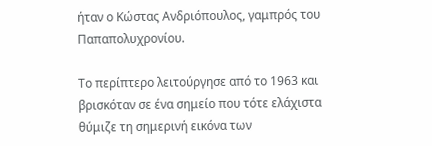ήταν ο Κώστας Ανδριόπουλος, γαμπρός του Παπαπολυχρονίου.

Το περίπτερο λειτούργησε από το 1963 και βρισκόταν σε ένα σημείο που τότε ελάχιστα θύμιζε τη σημερινή εικόνα των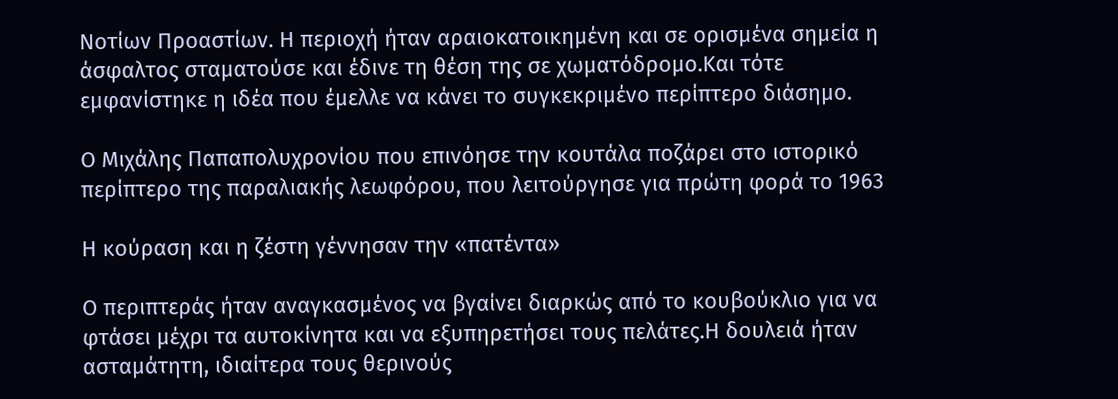Νοτίων Προαστίων. Η περιοχή ήταν αραιοκατοικημένη και σε ορισμένα σημεία η άσφαλτος σταματούσε και έδινε τη θέση της σε χωματόδρομο.Και τότε εμφανίστηκε η ιδέα που έμελλε να κάνει το συγκεκριμένο περίπτερο διάσημο.

Ο Μιχάλης Παπαπολυχρονίου που επινόησε την κουτάλα ποζάρει στο ιστορικό περίπτερο της παραλιακής λεωφόρου, που λειτούργησε για πρώτη φορά το 1963

Η κούραση και η ζέστη γέννησαν την «πατέντα»

Ο περιπτεράς ήταν αναγκασμένος να βγαίνει διαρκώς από το κουβούκλιο για να φτάσει μέχρι τα αυτοκίνητα και να εξυπηρετήσει τους πελάτες.Η δουλειά ήταν ασταμάτητη, ιδιαίτερα τους θερινούς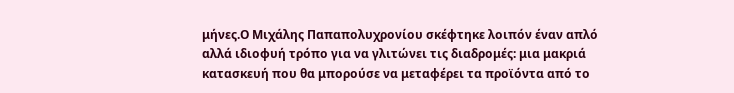μήνες.Ο Μιχάλης Παπαπολυχρονίου σκέφτηκε λοιπόν έναν απλό αλλά ιδιοφυή τρόπο για να γλιτώνει τις διαδρομές: μια μακριά κατασκευή που θα μπορούσε να μεταφέρει τα προϊόντα από το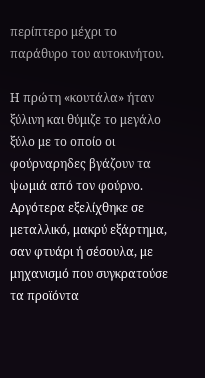περίπτερο μέχρι το παράθυρο του αυτοκινήτου.

Η πρώτη «κουτάλα» ήταν ξύλινη και θύμιζε το μεγάλο ξύλο με το οποίο οι φούρναρηδες βγάζουν τα ψωμιά από τον φούρνο. Αργότερα εξελίχθηκε σε μεταλλικό, μακρύ εξάρτημα, σαν φτυάρι ή σέσουλα, με μηχανισμό που συγκρατούσε τα προϊόντα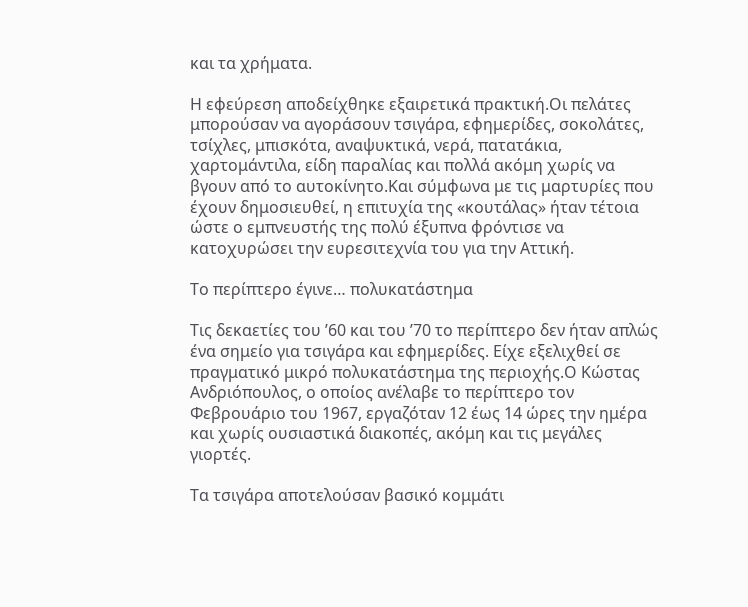και τα χρήματα.

Η εφεύρεση αποδείχθηκε εξαιρετικά πρακτική.Οι πελάτες μπορούσαν να αγοράσουν τσιγάρα, εφημερίδες, σοκολάτες, τσίχλες, μπισκότα, αναψυκτικά, νερά, πατατάκια, χαρτομάντιλα, είδη παραλίας και πολλά ακόμη χωρίς να βγουν από το αυτοκίνητο.Και σύμφωνα με τις μαρτυρίες που έχουν δημοσιευθεί, η επιτυχία της «κουτάλας» ήταν τέτοια ώστε ο εμπνευστής της πολύ έξυπνα φρόντισε να κατοχυρώσει την ευρεσιτεχνία του για την Αττική.

Το περίπτερο έγινε… πολυκατάστημα

Τις δεκαετίες του ’60 και του ’70 το περίπτερο δεν ήταν απλώς ένα σημείο για τσιγάρα και εφημερίδες. Είχε εξελιχθεί σε πραγματικό μικρό πολυκατάστημα της περιοχής.Ο Κώστας Ανδριόπουλος, ο οποίος ανέλαβε το περίπτερο τον Φεβρουάριο του 1967, εργαζόταν 12 έως 14 ώρες την ημέρα και χωρίς ουσιαστικά διακοπές, ακόμη και τις μεγάλες γιορτές.

Τα τσιγάρα αποτελούσαν βασικό κομμάτι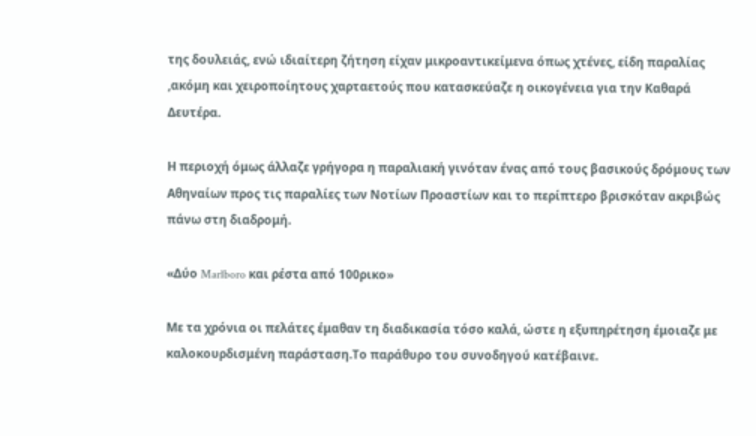της δουλειάς, ενώ ιδιαίτερη ζήτηση είχαν μικροαντικείμενα όπως χτένες, είδη παραλίας ,ακόμη και χειροποίητους χαρταετούς που κατασκεύαζε η οικογένεια για την Καθαρά Δευτέρα.

Η περιοχή όμως άλλαζε γρήγορα η παραλιακή γινόταν ένας από τους βασικούς δρόμους των Αθηναίων προς τις παραλίες των Νοτίων Προαστίων και το περίπτερο βρισκόταν ακριβώς πάνω στη διαδρομή.

«Δύο Marlboro και ρέστα από 100ρικο»

Με τα χρόνια οι πελάτες έμαθαν τη διαδικασία τόσο καλά, ώστε η εξυπηρέτηση έμοιαζε με καλοκουρδισμένη παράσταση.Το παράθυρο του συνοδηγού κατέβαινε.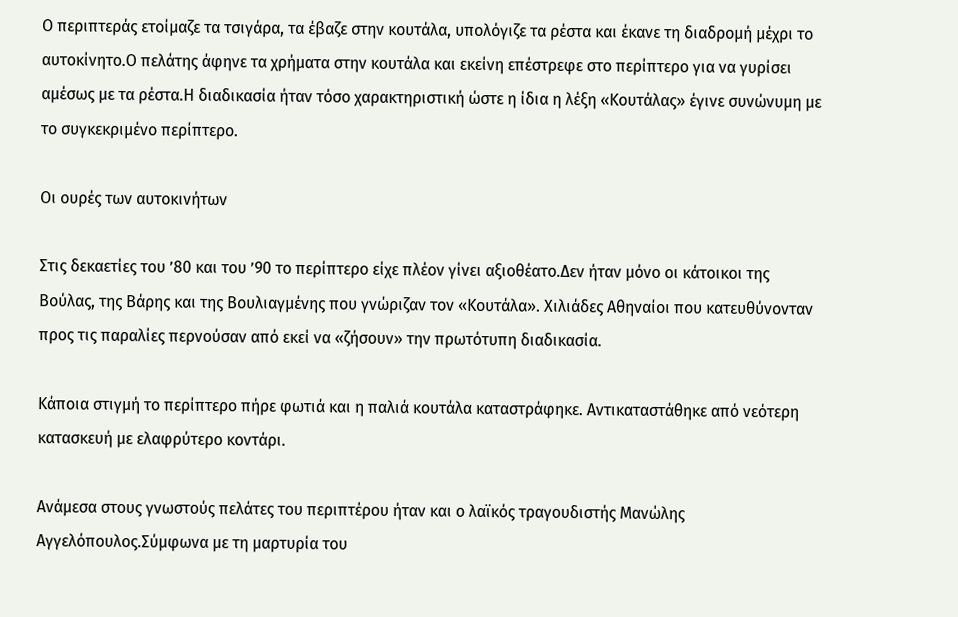Ο περιπτεράς ετοίμαζε τα τσιγάρα, τα έβαζε στην κουτάλα, υπολόγιζε τα ρέστα και έκανε τη διαδρομή μέχρι το αυτοκίνητο.Ο πελάτης άφηνε τα χρήματα στην κουτάλα και εκείνη επέστρεφε στο περίπτερο για να γυρίσει αμέσως με τα ρέστα.Η διαδικασία ήταν τόσο χαρακτηριστική ώστε η ίδια η λέξη «Κουτάλας» έγινε συνώνυμη με το συγκεκριμένο περίπτερο.

Οι ουρές των αυτοκινήτων

Στις δεκαετίες του ’80 και του ’90 το περίπτερο είχε πλέον γίνει αξιοθέατο.Δεν ήταν μόνο οι κάτοικοι της Βούλας, της Βάρης και της Βουλιαγμένης που γνώριζαν τον «Κουτάλα». Χιλιάδες Αθηναίοι που κατευθύνονταν προς τις παραλίες περνούσαν από εκεί να «ζήσουν» την πρωτότυπη διαδικασία.

Κάποια στιγμή το περίπτερο πήρε φωτιά και η παλιά κουτάλα καταστράφηκε. Αντικαταστάθηκε από νεότερη κατασκευή με ελαφρύτερο κοντάρι.

Ανάμεσα στους γνωστούς πελάτες του περιπτέρου ήταν και ο λαϊκός τραγουδιστής Μανώλης Αγγελόπουλος.Σύμφωνα με τη μαρτυρία του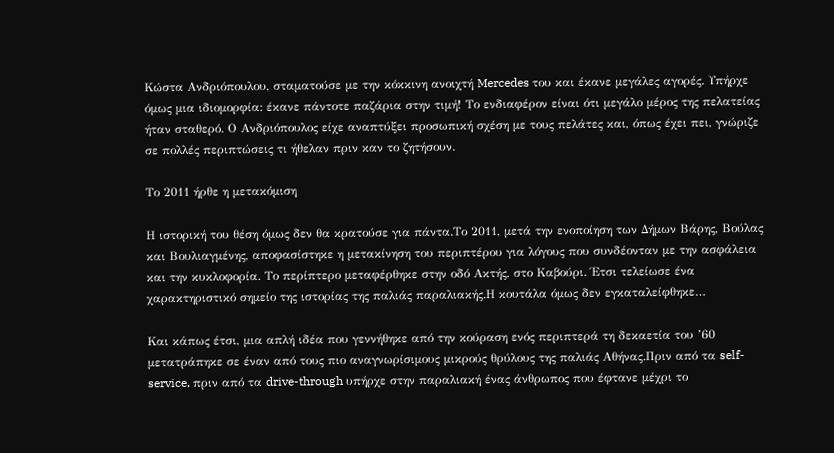Κώστα Ανδριόπουλου, σταματούσε με την κόκκινη ανοιχτή Mercedes του και έκανε μεγάλες αγορές. Υπήρχε όμως μια ιδιομορφία: έκανε πάντοτε παζάρια στην τιμή! Το ενδιαφέρον είναι ότι μεγάλο μέρος της πελατείας ήταν σταθερό. Ο Ανδριόπουλος είχε αναπτύξει προσωπική σχέση με τους πελάτες και, όπως έχει πει, γνώριζε σε πολλές περιπτώσεις τι ήθελαν πριν καν το ζητήσουν.

Το 2011 ήρθε η μετακόμιση

Η ιστορική του θέση όμως δεν θα κρατούσε για πάντα.Το 2011, μετά την ενοποίηση των Δήμων Βάρης, Βούλας και Βουλιαγμένης, αποφασίστηκε η μετακίνηση του περιπτέρου για λόγους που συνδέονταν με την ασφάλεια και την κυκλοφορία. Το περίπτερο μεταφέρθηκε στην οδό Ακτής, στο Καβούρι. Έτσι τελείωσε ένα  χαρακτηριστικό σημείο της ιστορίας της παλιάς παραλιακής.Η κουτάλα όμως δεν εγκαταλείφθηκε…

Και κάπως έτσι, μια απλή ιδέα που γεννήθηκε από την κούραση ενός περιπτερά τη δεκαετία του ’60 μετατράπηκε σε έναν από τους πιο αναγνωρίσιμους μικρούς θρύλους της παλιάς Αθήνας.Πριν από τα self-service, πριν από τα drive-through υπήρχε στην παραλιακή ένας άνθρωπος που έφτανε μέχρι το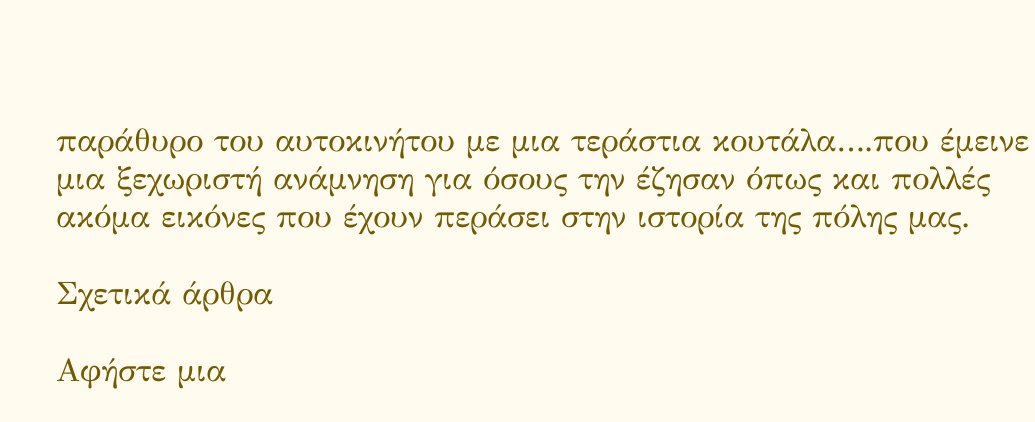παράθυρο του αυτοκινήτου με μια τεράστια κουτάλα….που έμεινε μια ξεχωριστή ανάμνηση για όσους την έζησαν όπως και πολλές ακόμα εικόνες που έχουν περάσει στην ιστορία της πόλης μας.

Σχετικά άρθρα

Αφήστε μια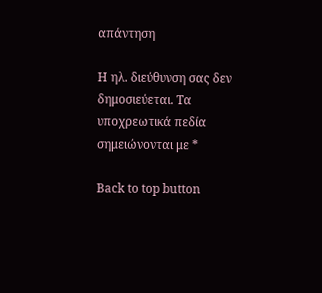απάντηση

Η ηλ. διεύθυνση σας δεν δημοσιεύεται. Τα υποχρεωτικά πεδία σημειώνονται με *

Back to top button